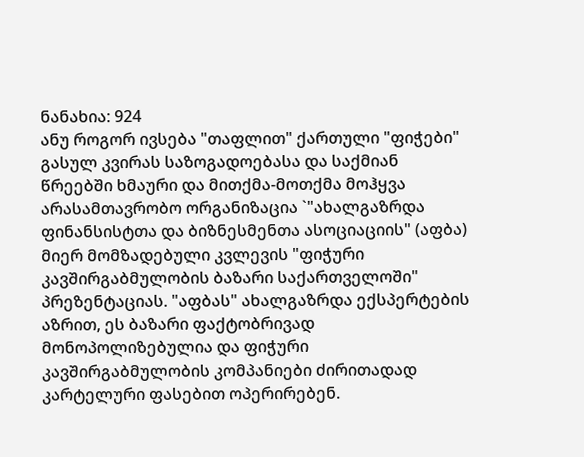ნანახია: 924
ანუ როგორ ივსება "თაფლით" ქართული "ფიჭები"
გასულ კვირას საზოგადოებასა და საქმიან წრეებში ხმაური და მითქმა-მოთქმა მოჰყვა არასამთავრობო ორგანიზაცია `"ახალგაზრდა ფინანსისტთა და ბიზნესმენთა ასოციაციის" (აფბა) მიერ მომზადებული კვლევის "ფიჭური კავშირგაბმულობის ბაზარი საქართველოში" პრეზენტაციას. "აფბას" ახალგაზრდა ექსპერტების აზრით, ეს ბაზარი ფაქტობრივად მონოპოლიზებულია და ფიჭური კავშირგაბმულობის კომპანიები ძირითადად კარტელური ფასებით ოპერირებენ.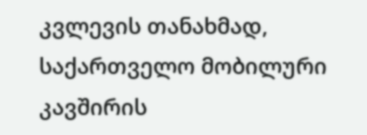კვლევის თანახმად, საქართველო მობილური კავშირის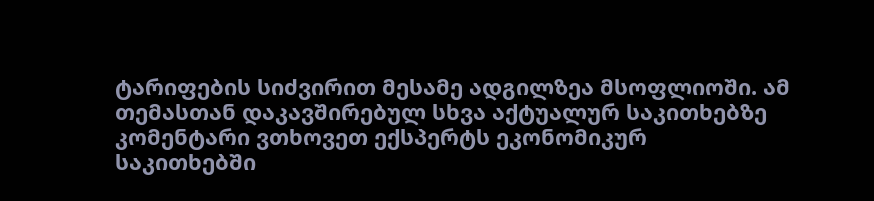ტარიფების სიძვირით მესამე ადგილზეა მსოფლიოში. ამ თემასთან დაკავშირებულ სხვა აქტუალურ საკითხებზე კომენტარი ვთხოვეთ ექსპერტს ეკონომიკურ საკითხებში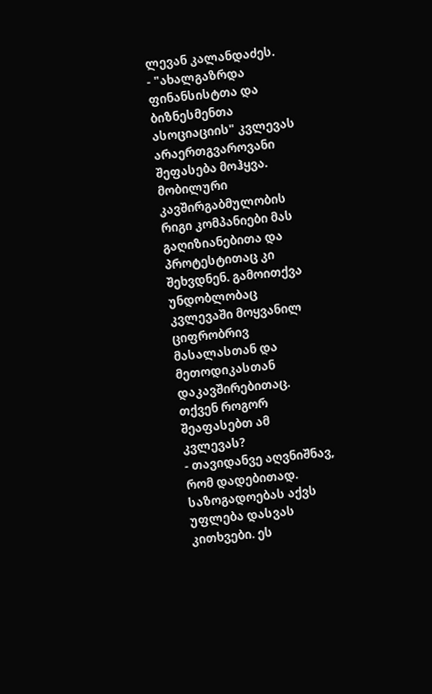ლევან კალანდაძეს.
- "ახალგაზრდა ფინანსისტთა და ბიზნესმენთა ასოციაციის" კვლევას არაერთგვაროვანი შეფასება მოჰყვა. მობილური კავშირგაბმულობის რიგი კომპანიები მას გაღიზიანებითა და პროტესტითაც კი შეხვდნენ. გამოითქვა უნდობლობაც კვლევაში მოყვანილ ციფრობრივ მასალასთან და მეთოდიკასთან დაკავშირებითაც. თქვენ როგორ შეაფასებთ ამ კვლევას?
- თავიდანვე აღვნიშნავ, რომ დადებითად. საზოგადოებას აქვს უფლება დასვას კითხვები. ეს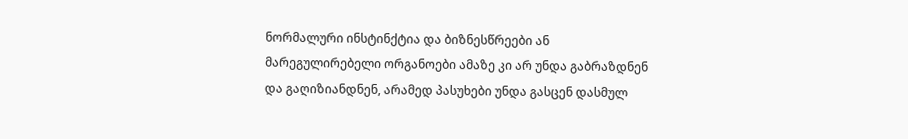ნორმალური ინსტინქტია და ბიზნესწრეები ან მარეგულირებელი ორგანოები ამაზე კი არ უნდა გაბრაზდნენ და გაღიზიანდნენ, არამედ პასუხები უნდა გასცენ დასმულ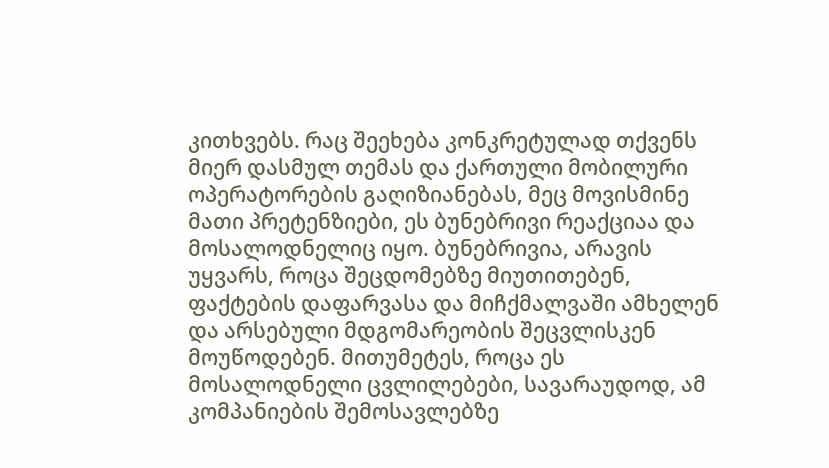კითხვებს. რაც შეეხება კონკრეტულად თქვენს მიერ დასმულ თემას და ქართული მობილური ოპერატორების გაღიზიანებას, მეც მოვისმინე მათი პრეტენზიები, ეს ბუნებრივი რეაქციაა და მოსალოდნელიც იყო. ბუნებრივია, არავის უყვარს, როცა შეცდომებზე მიუთითებენ, ფაქტების დაფარვასა და მიჩქმალვაში ამხელენ და არსებული მდგომარეობის შეცვლისკენ მოუწოდებენ. მითუმეტეს, როცა ეს მოსალოდნელი ცვლილებები, სავარაუდოდ, ამ კომპანიების შემოსავლებზე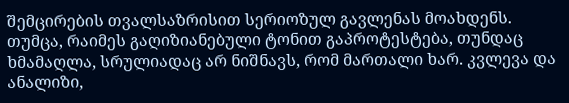შემცირების თვალსაზრისით სერიოზულ გავლენას მოახდენს. თუმცა, რაიმეს გაღიზიანებული ტონით გაპროტესტება, თუნდაც ხმამაღლა, სრულიადაც არ ნიშნავს, რომ მართალი ხარ. კვლევა და ანალიზი,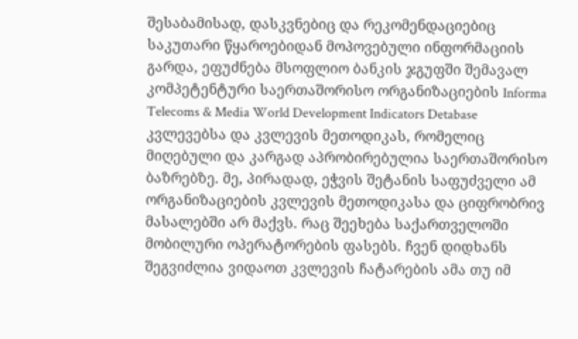შესაბამისად, დასკვნებიც და რეკომენდაციებიც საკუთარი წყაროებიდან მოპოვებული ინფორმაციის გარდა, ეფუძნება მსოფლიო ბანკის ჯგუფში შემავალ კომპეტენტური საერთაშორისო ორგანიზაციების Informa Telecoms & Media World Development Indicators Detabase კვლევებსა და კვლევის მეთოდიკას, რომელიც მიღებული და კარგად აპრობირებულია საერთაშორისო ბაზრებზე. მე, პირადად, ეჭვის შეტანის საფუძველი ამ ორგანიზაციების კვლევის მეთოდიკასა და ციფრობრივ მასალებში არ მაქვს. რაც შეეხება საქართველოში მობილური ოპერატორების ფასებს. ჩვენ დიდხანს შეგვიძლია ვიდაოთ კვლევის ჩატარების ამა თუ იმ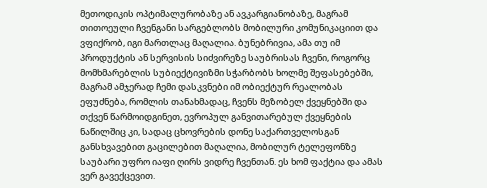მეთოდიკის ოპტიმალურობაზე ან ავკარგიანობაზე, მაგრამ თითოეული ჩვენგანი სარგებლობს მობილური კომუნიკაციით და ვფიქრობ, იგი მართლაც მაღალია. ბუნებრივია, ამა თუ იმ პროდუქტის ან სერვისის სიძვირეზე საუბრისას ჩვენი, როგორც მომხმარებლის სუბიექტივიზმი სჭარბობს ხოლმე შეფასებებში, მაგრამ ამჯერად ჩემი დასკვნები იმ ობიექტურ რეალობას ეფუძნება, რომლის თანახმადაც, ჩვენს მეზობელ ქვეყნებში და თქვენ წარმოიდგინეთ, ევროპულ განვითარებულ ქვეყნების ნაწილშიც კი, სადაც ცხოვრების დონე საქართველოსგან განსხვავებით გაცილებით მაღალია, მობილურ ტელეფონზე საუბარი უფრო იაფი ღირს ვიდრე ჩვენთან. ეს ხომ ფაქტია და ამას ვერ გავექცევით.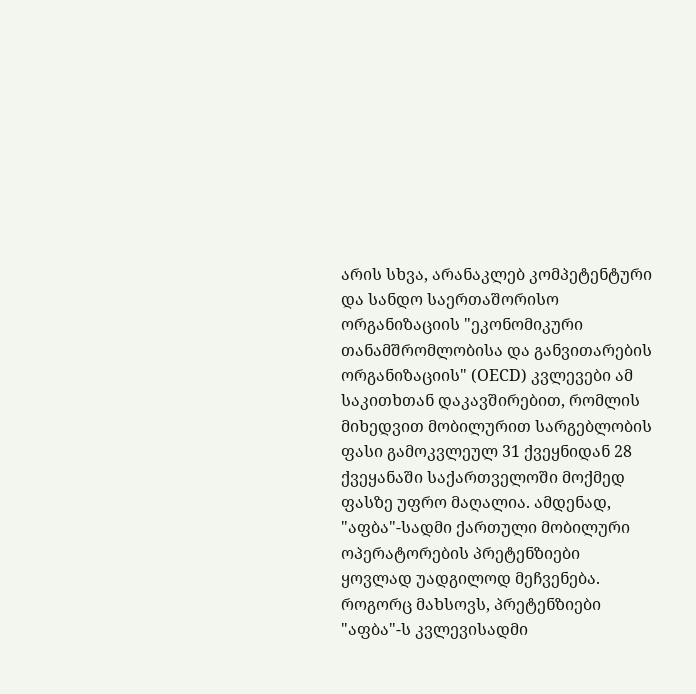არის სხვა, არანაკლებ კომპეტენტური და სანდო საერთაშორისო ორგანიზაციის "ეკონომიკური თანამშრომლობისა და განვითარების ორგანიზაციის" (OECD) კვლევები ამ საკითხთან დაკავშირებით, რომლის მიხედვით მობილურით სარგებლობის ფასი გამოკვლეულ 31 ქვეყნიდან 28 ქვეყანაში საქართველოში მოქმედ ფასზე უფრო მაღალია. ამდენად, "აფბა"-სადმი ქართული მობილური ოპერატორების პრეტენზიები ყოვლად უადგილოდ მეჩვენება. როგორც მახსოვს, პრეტენზიები "აფბა"-ს კვლევისადმი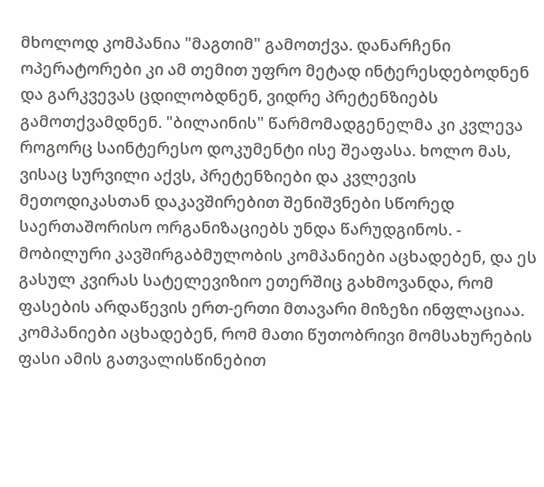მხოლოდ კომპანია "მაგთიმ" გამოთქვა. დანარჩენი ოპერატორები კი ამ თემით უფრო მეტად ინტერესდებოდნენ და გარკვევას ცდილობდნენ, ვიდრე პრეტენზიებს გამოთქვამდნენ. "ბილაინის" წარმომადგენელმა კი კვლევა როგორც საინტერესო დოკუმენტი ისე შეაფასა. ხოლო მას, ვისაც სურვილი აქვს, პრეტენზიები და კვლევის მეთოდიკასთან დაკავშირებით შენიშვნები სწორედ საერთაშორისო ორგანიზაციებს უნდა წარუდგინოს. - მობილური კავშირგაბმულობის კომპანიები აცხადებენ, და ეს გასულ კვირას სატელევიზიო ეთერშიც გახმოვანდა, რომ ფასების არდაწევის ერთ-ერთი მთავარი მიზეზი ინფლაციაა. კომპანიები აცხადებენ, რომ მათი წუთობრივი მომსახურების ფასი ამის გათვალისწინებით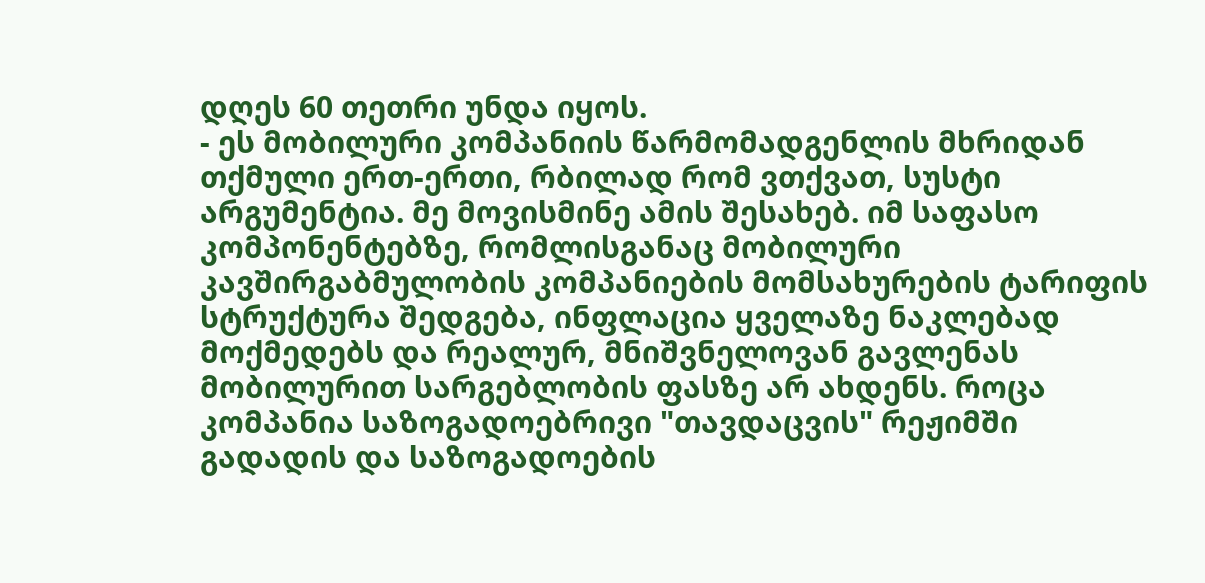დღეს 60 თეთრი უნდა იყოს.
- ეს მობილური კომპანიის წარმომადგენლის მხრიდან თქმული ერთ-ერთი, რბილად რომ ვთქვათ, სუსტი არგუმენტია. მე მოვისმინე ამის შესახებ. იმ საფასო კომპონენტებზე, რომლისგანაც მობილური კავშირგაბმულობის კომპანიების მომსახურების ტარიფის სტრუქტურა შედგება, ინფლაცია ყველაზე ნაკლებად მოქმედებს და რეალურ, მნიშვნელოვან გავლენას მობილურით სარგებლობის ფასზე არ ახდენს. როცა კომპანია საზოგადოებრივი "თავდაცვის" რეჟიმში გადადის და საზოგადოების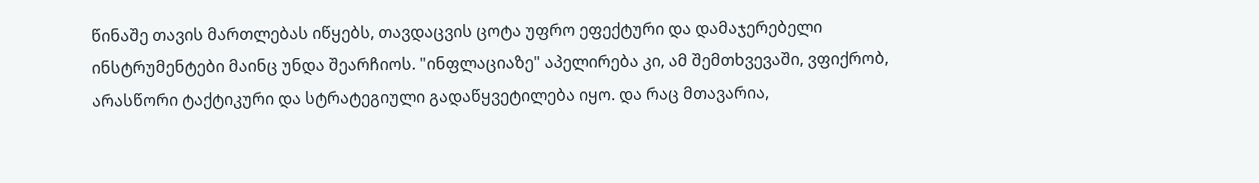წინაშე თავის მართლებას იწყებს, თავდაცვის ცოტა უფრო ეფექტური და დამაჯერებელი ინსტრუმენტები მაინც უნდა შეარჩიოს. "ინფლაციაზე" აპელირება კი, ამ შემთხვევაში, ვფიქრობ, არასწორი ტაქტიკური და სტრატეგიული გადაწყვეტილება იყო. და რაც მთავარია,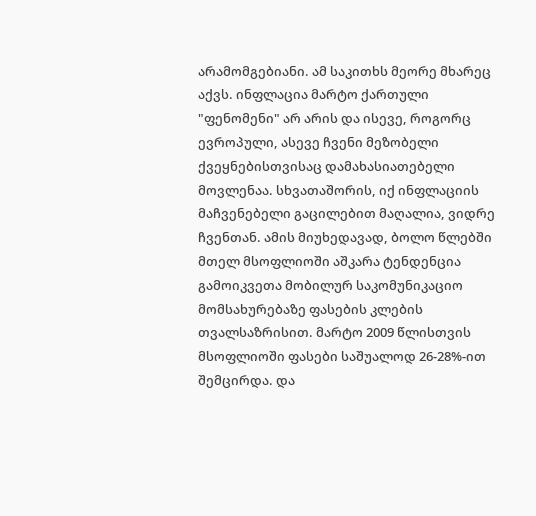არამომგებიანი. ამ საკითხს მეორე მხარეც აქვს. ინფლაცია მარტო ქართული "ფენომენი" არ არის და ისევე, როგორც ევროპული, ასევე ჩვენი მეზობელი ქვეყნებისთვისაც დამახასიათებელი მოვლენაა. სხვათაშორის, იქ ინფლაციის მაჩვენებელი გაცილებით მაღალია, ვიდრე ჩვენთან. ამის მიუხედავად, ბოლო წლებში მთელ მსოფლიოში აშკარა ტენდენცია გამოიკვეთა მობილურ საკომუნიკაციო მომსახურებაზე ფასების კლების თვალსაზრისით. მარტო 2009 წლისთვის მსოფლიოში ფასები საშუალოდ 26-28%-ით შემცირდა. და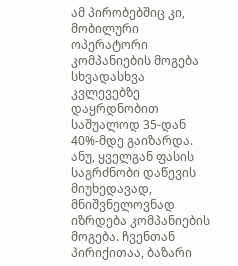ამ პირობებშიც კი, მობილური ოპერატორი კომპანიების მოგება სხვადასხვა კვლევებზე დაყრდნობით საშუალოდ 35-დან 40%-მდე გაიზარდა. ანუ, ყველგან ფასის საგრძნობი დაწევის მიუხედავად, მნიშვნელოვნად იზრდება კომპანიების მოგება. ჩვენთან პირიქითაა, ბაზარი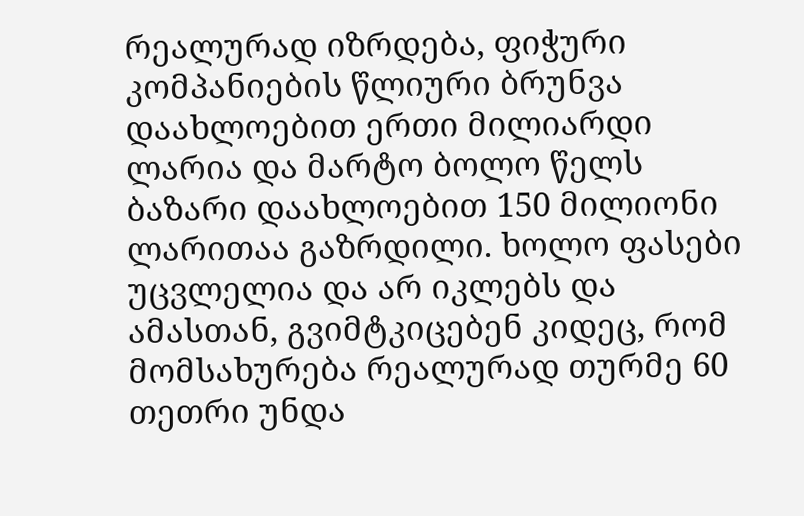რეალურად იზრდება, ფიჭური კომპანიების წლიური ბრუნვა დაახლოებით ერთი მილიარდი ლარია და მარტო ბოლო წელს ბაზარი დაახლოებით 150 მილიონი ლარითაა გაზრდილი. ხოლო ფასები უცვლელია და არ იკლებს და ამასთან, გვიმტკიცებენ კიდეც, რომ მომსახურება რეალურად თურმე 60 თეთრი უნდა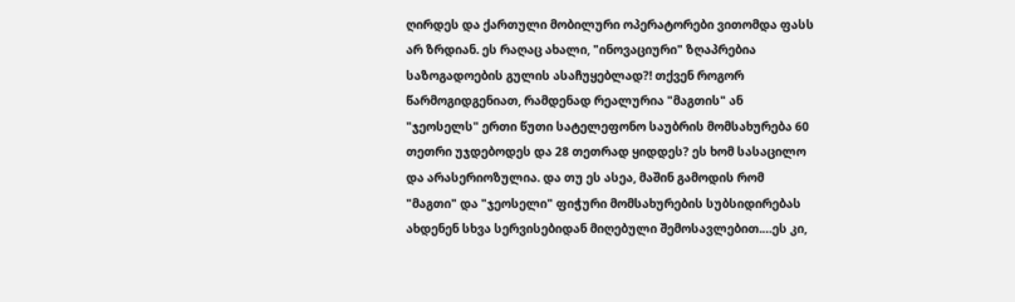ღირდეს და ქართული მობილური ოპერატორები ვითომდა ფასს არ ზრდიან. ეს რაღაც ახალი, "ინოვაციური" ზღაპრებია საზოგადოების გულის ასაჩუყებლად?! თქვენ როგორ წარმოგიდგენიათ, რამდენად რეალურია "მაგთის" ან "ჯეოსელს" ერთი წუთი სატელეფონო საუბრის მომსახურება 60 თეთრი უჯდებოდეს და 28 თეთრად ყიდდეს? ეს ხომ სასაცილო და არასერიოზულია. და თუ ეს ასეა, მაშინ გამოდის რომ "მაგთი" და "ჯეოსელი" ფიჭური მომსახურების სუბსიდირებას ახდენენ სხვა სერვისებიდან მიღებული შემოსავლებით.…ეს კი,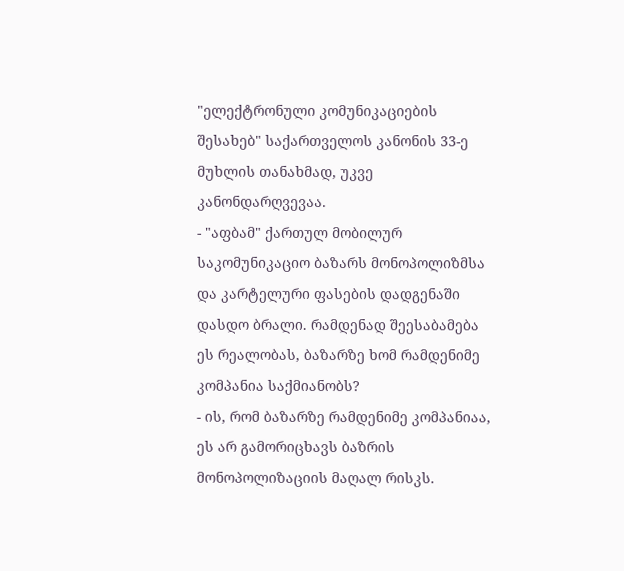"ელექტრონული კომუნიკაციების შესახებ" საქართველოს კანონის 33-ე მუხლის თანახმად, უკვე კანონდარღვევაა.
- "აფბამ" ქართულ მობილურ საკომუნიკაციო ბაზარს მონოპოლიზმსა და კარტელური ფასების დადგენაში დასდო ბრალი. რამდენად შეესაბამება ეს რეალობას, ბაზარზე ხომ რამდენიმე კომპანია საქმიანობს?
- ის, რომ ბაზარზე რამდენიმე კომპანიაა, ეს არ გამორიცხავს ბაზრის მონოპოლიზაციის მაღალ რისკს.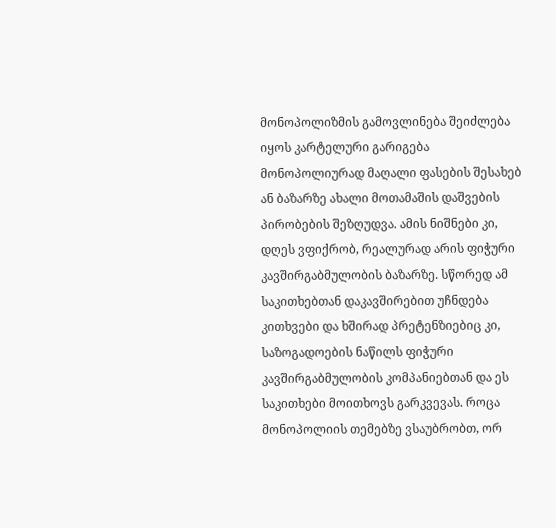მონოპოლიზმის გამოვლინება შეიძლება იყოს კარტელური გარიგება მონოპოლიურად მაღალი ფასების შესახებ ან ბაზარზე ახალი მოთამაშის დაშვების პირობების შეზღუდვა. ამის ნიშნები კი, დღეს ვფიქრობ, რეალურად არის ფიჭური კავშირგაბმულობის ბაზარზე. სწორედ ამ საკითხებთან დაკავშირებით უჩნდება კითხვები და ხშირად პრეტენზიებიც კი, საზოგადოების ნაწილს ფიჭური კავშირგაბმულობის კომპანიებთან და ეს საკითხები მოითხოვს გარკვევას. როცა მონოპოლიის თემებზე ვსაუბრობთ, ორ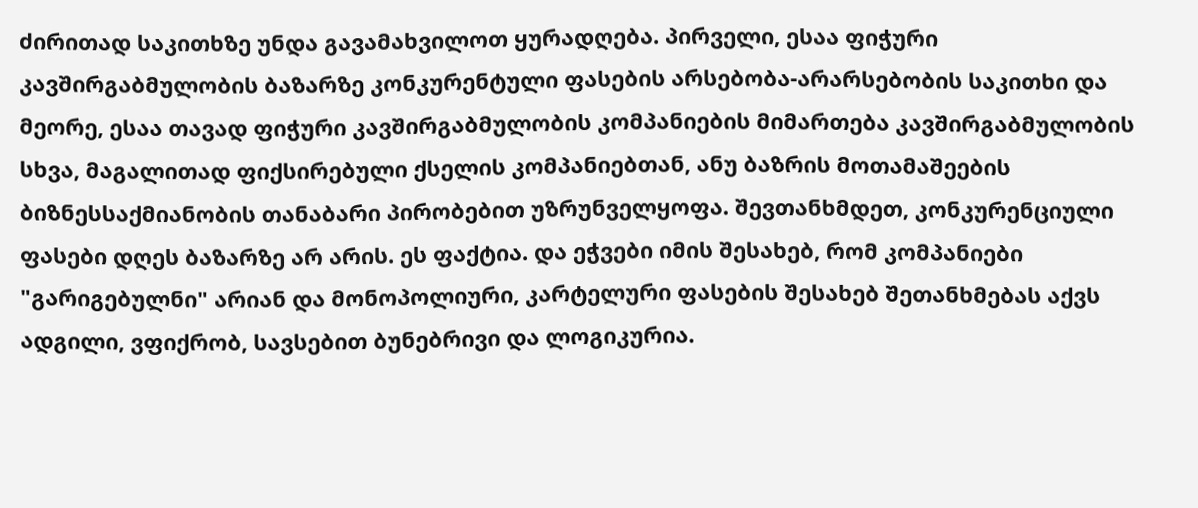ძირითად საკითხზე უნდა გავამახვილოთ ყურადღება. პირველი, ესაა ფიჭური კავშირგაბმულობის ბაზარზე კონკურენტული ფასების არსებობა-არარსებობის საკითხი და მეორე, ესაა თავად ფიჭური კავშირგაბმულობის კომპანიების მიმართება კავშირგაბმულობის სხვა, მაგალითად ფიქსირებული ქსელის კომპანიებთან, ანუ ბაზრის მოთამაშეების ბიზნესსაქმიანობის თანაბარი პირობებით უზრუნველყოფა. შევთანხმდეთ, კონკურენციული ფასები დღეს ბაზარზე არ არის. ეს ფაქტია. და ეჭვები იმის შესახებ, რომ კომპანიები "გარიგებულნი" არიან და მონოპოლიური, კარტელური ფასების შესახებ შეთანხმებას აქვს ადგილი, ვფიქრობ, სავსებით ბუნებრივი და ლოგიკურია.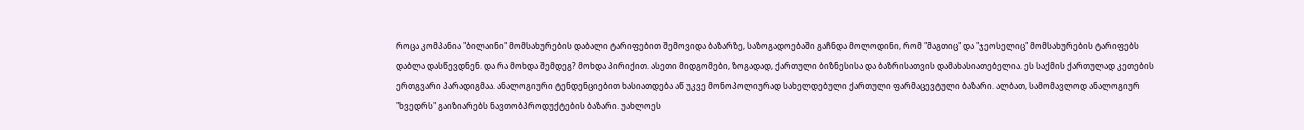როცა კომპანია "ბილაინი" მომსახურების დაბალი ტარიფებით შემოვიდა ბაზარზე, საზოგადოებაში გაჩნდა მოლოდინი, რომ "მაგთიც" და "ჯეოსელიც" მომსახურების ტარიფებს დაბლა დასწევდნენ. და რა მოხდა შემდეგ? მოხდა პირიქით. ასეთი მიდგომები, ზოგადად, ქართული ბიზნესისა და ბაზრისათვის დამახასიათებელია. ეს საქმის ქართულად კეთების ერთგვარი პარადიგმაა. ანალოგიური ტენდენციებით ხასიათდება აწ უკვე მონოპოლიურად სახელდებული ქართული ფარმაცევტული ბაზარი. ალბათ, სამომავლოდ ანალოგიურ "ხვედრს" გაიზიარებს ნავთობპროდუქტების ბაზარი. უახლოეს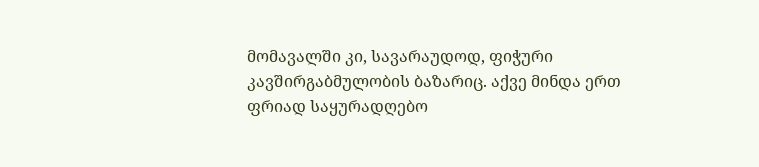მომავალში კი, სავარაუდოდ, ფიჭური კავშირგაბმულობის ბაზარიც. აქვე მინდა ერთ ფრიად საყურადღებო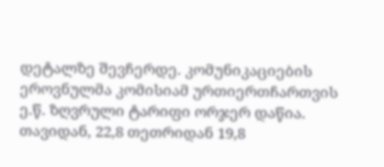დეტალზე შევჩერდე. კომუნიკაციების ეროვნულმა კომისიამ ურთიერთჩართვის ე.წ. ზღვრული ტარიფი ორჯერ დაწია. თავიდან, 22,8 თეთრიდან 19,8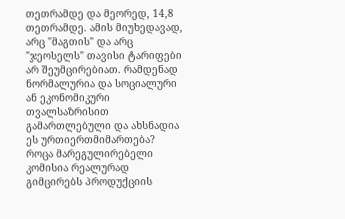თეთრამდე და მეორედ, 14,8 თეთრამდე. ამის მიუხედავად, არც "მაგთის" და არც "ჯეოსელს" თავისი ტარიფები არ შეუმცირებიათ. რამდენად ნორმალურია და სოციალური ან ეკონომიკური თვალსაზრისით გამართლებული და ახსნადია ეს ურთიერთმიმართება? როცა მარეგულირებელი კომისია რეალურად გიმცირებს პროდუქციის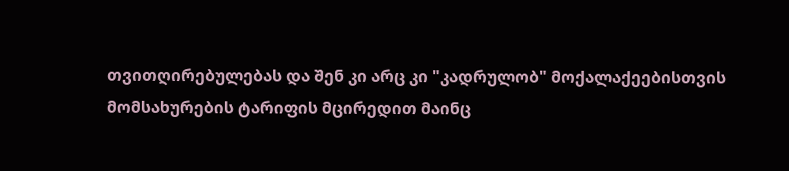თვითღირებულებას და შენ კი არც კი "კადრულობ" მოქალაქეებისთვის მომსახურების ტარიფის მცირედით მაინც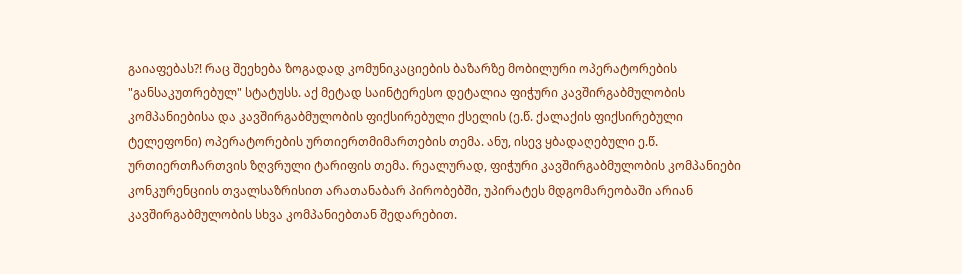გაიაფებას?! რაც შეეხება ზოგადად კომუნიკაციების ბაზარზე მობილური ოპერატორების "განსაკუთრებულ" სტატუსს. აქ მეტად საინტერესო დეტალია ფიჭური კავშირგაბმულობის კომპანიებისა და კავშირგაბმულობის ფიქსირებული ქსელის (ე.წ. ქალაქის ფიქსირებული ტელეფონი) ოპერატორების ურთიერთმიმართების თემა. ანუ, ისევ ყბადაღებული ე.წ. ურთიერთჩართვის ზღვრული ტარიფის თემა. რეალურად, ფიჭური კავშირგაბმულობის კომპანიები კონკურენციის თვალსაზრისით არათანაბარ პირობებში, უპირატეს მდგომარეობაში არიან კავშირგაბმულობის სხვა კომპანიებთან შედარებით.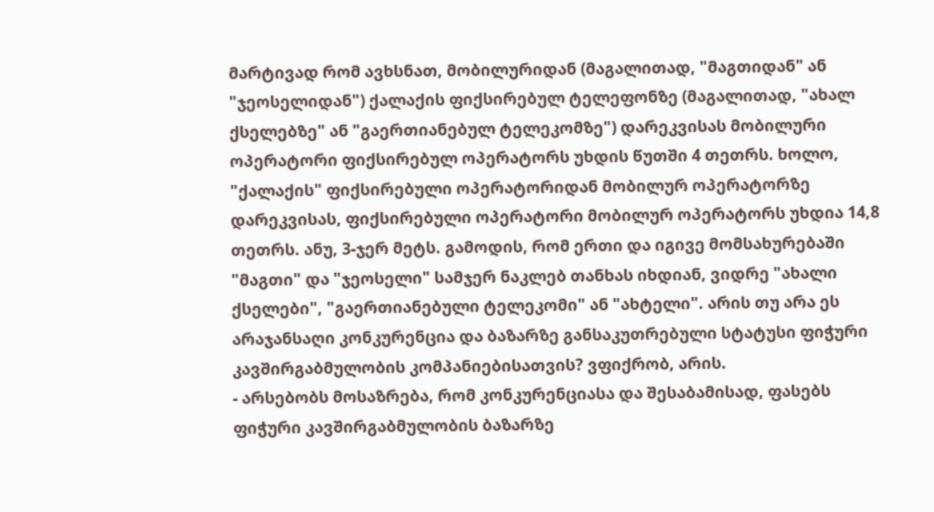მარტივად რომ ავხსნათ, მობილურიდან (მაგალითად, "მაგთიდან" ან "ჯეოსელიდან") ქალაქის ფიქსირებულ ტელეფონზე (მაგალითად, "ახალ ქსელებზე" ან "გაერთიანებულ ტელეკომზე") დარეკვისას მობილური ოპერატორი ფიქსირებულ ოპერატორს უხდის წუთში 4 თეთრს. ხოლო, "ქალაქის" ფიქსირებული ოპერატორიდან მობილურ ოპერატორზე დარეკვისას, ფიქსირებული ოპერატორი მობილურ ოპერატორს უხდია 14,8 თეთრს. ანუ, 3-ჯერ მეტს. გამოდის, რომ ერთი და იგივე მომსახურებაში "მაგთი" და "ჯეოსელი" სამჯერ ნაკლებ თანხას იხდიან, ვიდრე "ახალი ქსელები", "გაერთიანებული ტელეკომი" ან "ახტელი". არის თუ არა ეს არაჯანსაღი კონკურენცია და ბაზარზე განსაკუთრებული სტატუსი ფიჭური კავშირგაბმულობის კომპანიებისათვის? ვფიქრობ, არის.
- არსებობს მოსაზრება, რომ კონკურენციასა და შესაბამისად, ფასებს ფიჭური კავშირგაბმულობის ბაზარზე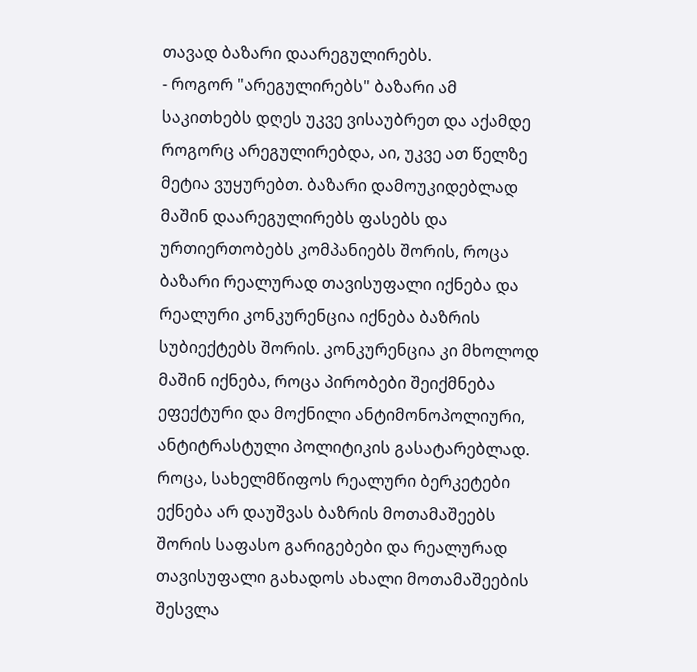თავად ბაზარი დაარეგულირებს.
- როგორ "არეგულირებს" ბაზარი ამ საკითხებს დღეს უკვე ვისაუბრეთ და აქამდე როგორც არეგულირებდა, აი, უკვე ათ წელზე მეტია ვუყურებთ. ბაზარი დამოუკიდებლად მაშინ დაარეგულირებს ფასებს და ურთიერთობებს კომპანიებს შორის, როცა ბაზარი რეალურად თავისუფალი იქნება და რეალური კონკურენცია იქნება ბაზრის სუბიექტებს შორის. კონკურენცია კი მხოლოდ მაშინ იქნება, როცა პირობები შეიქმნება ეფექტური და მოქნილი ანტიმონოპოლიური, ანტიტრასტული პოლიტიკის გასატარებლად. როცა, სახელმწიფოს რეალური ბერკეტები ექნება არ დაუშვას ბაზრის მოთამაშეებს შორის საფასო გარიგებები და რეალურად თავისუფალი გახადოს ახალი მოთამაშეების შესვლა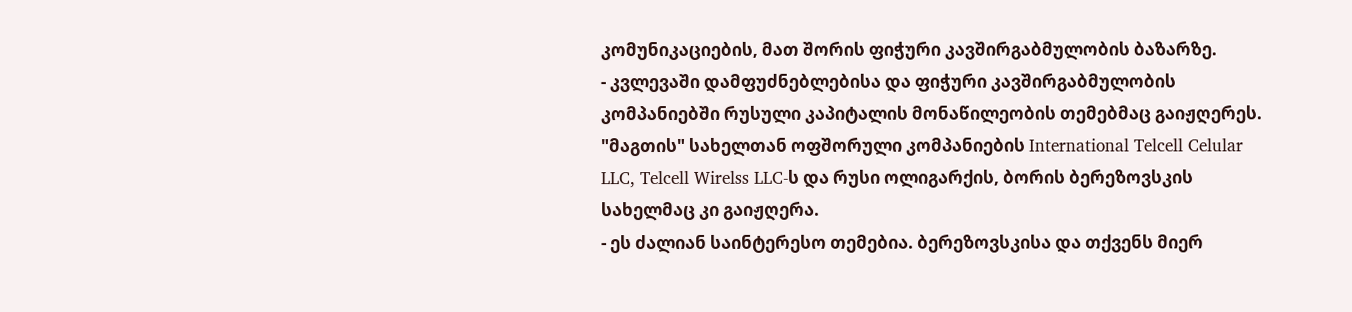კომუნიკაციების, მათ შორის ფიჭური კავშირგაბმულობის ბაზარზე.
- კვლევაში დამფუძნებლებისა და ფიჭური კავშირგაბმულობის კომპანიებში რუსული კაპიტალის მონაწილეობის თემებმაც გაიჟღერეს. "მაგთის" სახელთან ოფშორული კომპანიების International Telcell Celular LLC, Telcell Wirelss LLC-ს და რუსი ოლიგარქის, ბორის ბერეზოვსკის სახელმაც კი გაიჟღერა.
- ეს ძალიან საინტერესო თემებია. ბერეზოვსკისა და თქვენს მიერ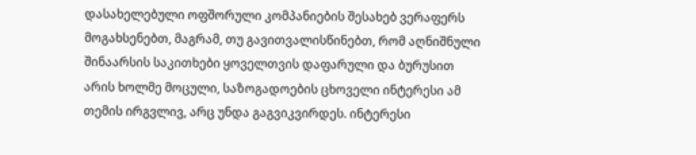დასახელებული ოფშორული კომპანიების შესახებ ვერაფერს მოგახსენებთ, მაგრამ, თუ გავითვალისწინებთ, რომ აღნიშნული შინაარსის საკითხები ყოველთვის დაფარული და ბურუსით არის ხოლმე მოცული, საზოგადოების ცხოველი ინტერესი ამ თემის ირგვლივ, არც უნდა გაგვიკვირდეს. ინტერესი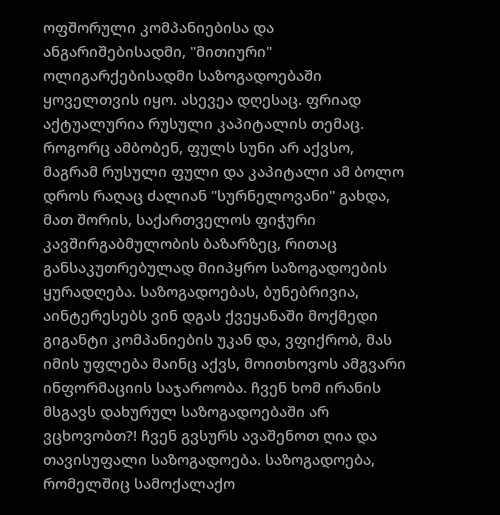ოფშორული კომპანიებისა და ანგარიშებისადმი, "მითიური" ოლიგარქებისადმი საზოგადოებაში ყოველთვის იყო. ასევეა დღესაც. ფრიად აქტუალურია რუსული კაპიტალის თემაც. როგორც ამბობენ, ფულს სუნი არ აქვსო, მაგრამ რუსული ფული და კაპიტალი ამ ბოლო დროს რაღაც ძალიან "სურნელოვანი" გახდა, მათ შორის, საქართველოს ფიჭური კავშირგაბმულობის ბაზარზეც, რითაც განსაკუთრებულად მიიპყრო საზოგადოების ყურადღება. საზოგადოებას, ბუნებრივია, აინტერესებს ვინ დგას ქვეყანაში მოქმედი გიგანტი კომპანიების უკან და, ვფიქრობ, მას იმის უფლება მაინც აქვს, მოითხოვოს ამგვარი ინფორმაციის საჯაროობა. ჩვენ ხომ ირანის მსგავს დახურულ საზოგადოებაში არ ვცხოვობთ?! ჩვენ გვსურს ავაშენოთ ღია და თავისუფალი საზოგადოება. საზოგადოება, რომელშიც სამოქალაქო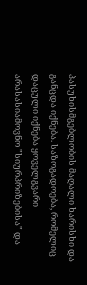პასუხისმგებლობის მაღალი ხარისხი და განცდა იქნება. საზოგადოება, რომელიც დაცული იქნება ყოველგვარი არასასიამოვნო "სიურპრიზებისა" და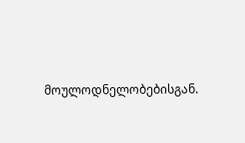მოულოდნელობებისგან.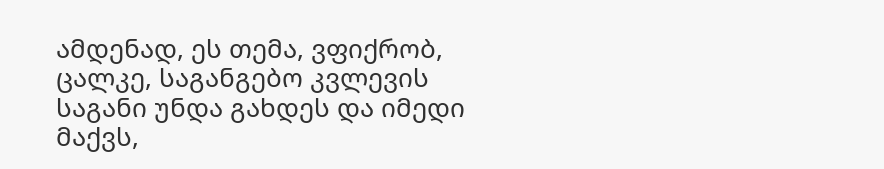ამდენად, ეს თემა, ვფიქრობ, ცალკე, საგანგებო კვლევის საგანი უნდა გახდეს და იმედი მაქვს,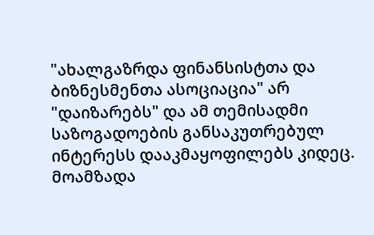"ახალგაზრდა ფინანსისტთა და ბიზნესმენთა ასოციაცია" არ "დაიზარებს" და ამ თემისადმი საზოგადოების განსაკუთრებულ ინტერესს დააკმაყოფილებს კიდეც.
მოამზადა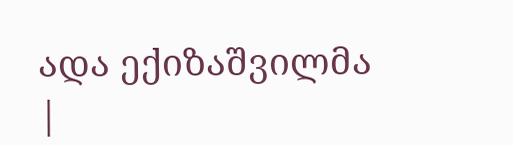ადა ექიზაშვილმა
|